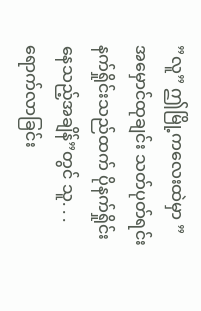”လူ” ဤမြို့ကလေးထဲမှာ ”အမှောင်ထုချင်း သတ်ပုတ်ရင်း နက်ရှိုင်းသည်ထက် ပိုနက်ရှိုင်းနေသည့်အချိန်”တွင် သူ. . . ရောက်လာခြင်း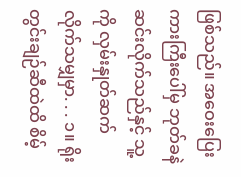ဖြစ်သည်။ အဝေးပြေးကားကြီးပေါ်မှ ဘုတ်ခနဲ ဆင်းလိုက်သည်နှင့် သူ့ကို လှမ်းနှုတ်ဆက်လိုက်သမျှမှာ. . . ၁။ ရိုးတွင်းချဉ်ဆီထဲထိ စိမ့်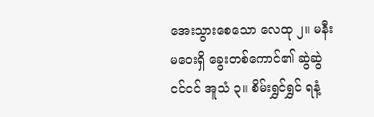အေးသွားစေသော လေထု ၂။ မနီးမဝေးရှိ ခွေးတစ်ကောင်၏ ဆွဲဆွဲငင်ငင် အူသံ ၃။ စိမ်းရွှင်ရွှင် ရနံ့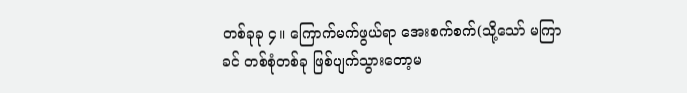တစ်ခုခု ၄။ ကြောက်မက်ဖွယ်ရာ အေးစက်စက်(သို့သော် မကြာခင် တစ်စုံတစ်ခု ဖြစ်ပျက်သွားတော့မ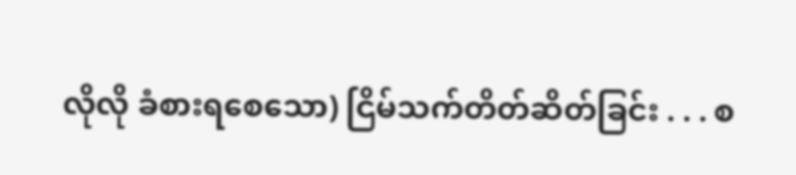လိုလို ခံစားရစေသော) ငြိမ်သက်တိတ်ဆိတ်ခြင်း . . . စ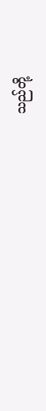သည်တို့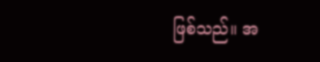ဖြစ်သည်။ အ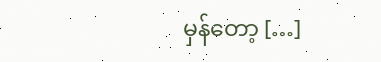မှန်တော့ […]